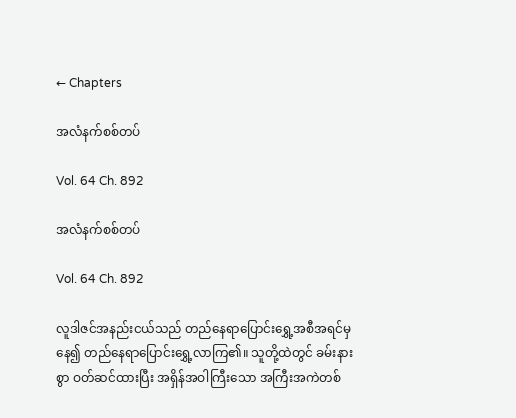← Chapters

အလံနက်စစ်တပ်

Vol. 64 Ch. 892

အလံနက်စစ်တပ်

Vol. 64 Ch. 892

လူဒါဇင်အနည်းငယ်သည် တည်နေရာပြောင်းရွှေ့အစီအရင်မှနေ၍ တည်နေရာပြောင်းရွှေ့လာကြ၏။ သူတို့ထဲတွင် ခမ်းနားစွာ ဝတ်ဆင်ထားပြီး အရှိန်အဝါကြီးသော အကြီးအကဲတစ်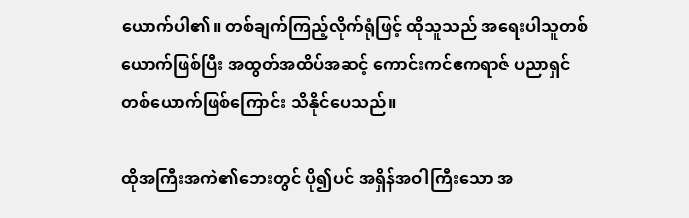ယောက်ပါ၏။ တစ်ချက်ကြည့်လိုက်ရုံဖြင့် ထိုသူသည် အရေးပါသူတစ်ယောက်ဖြစ်ပြီး အထွတ်အထိပ်အဆင့် ကောင်းကင်ဧကရာဇ် ပညာရှင်တစ်ယောက်ဖြစ်ကြောင်း သိနိုင်ပေသည်။

ထိုအကြီးအကဲ၏ဘေးတွင် ပို၍ပင် အရှိန်အဝါကြီးသော အ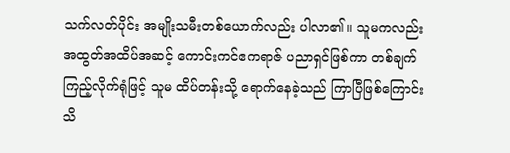သက်လတ်ပိုင်း အမျိုးသမီးတစ်ယောက်လည်း ပါလာ၏။ သူမကလည်း အထွတ်အထိပ်အဆင့် ကောင်းကင်ဧကရာဇ် ပညာရှင်ဖြစ်ကာ တစ်ချက်ကြည့်လိုက်ရုံဖြင့် သူမ ထိပ်တန်းသို့ ရောက်နေခဲ့သည် ကြာပြီဖြစ်ကြောင်း သိ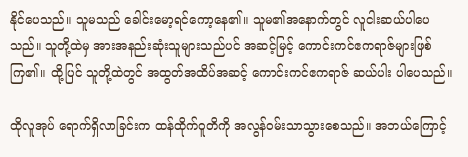နိုင်ပေသည်။ သူမသည် ခေါင်းမော့ရင်ကော့နေ၏။ သူမ၏အနောက်တွင် လူငါးဆယ်ပါပေသည်။ သူတို့ထဲမှ အားအနည်းဆုံးသူများသည်ပင် အဆင့်မြင့် ကောင်းကင်ဧကရာဇ်များဖြစ်ကြ၏။ ထို့ပြင် သူတို့ထဲတွင် အထွတ်အထိပ်အဆင့် ကောင်းကင်ဧကရာဇ် ဆယ်ပါး ပါပေသည်။

ထိုလူအုပ် ရောက်ရှိလာခြင်းက ထန်ထိုက်ဝူတိကို အလွန်ဝမ်းသာသွားစေသည်။ အဘယ်ကြောင့်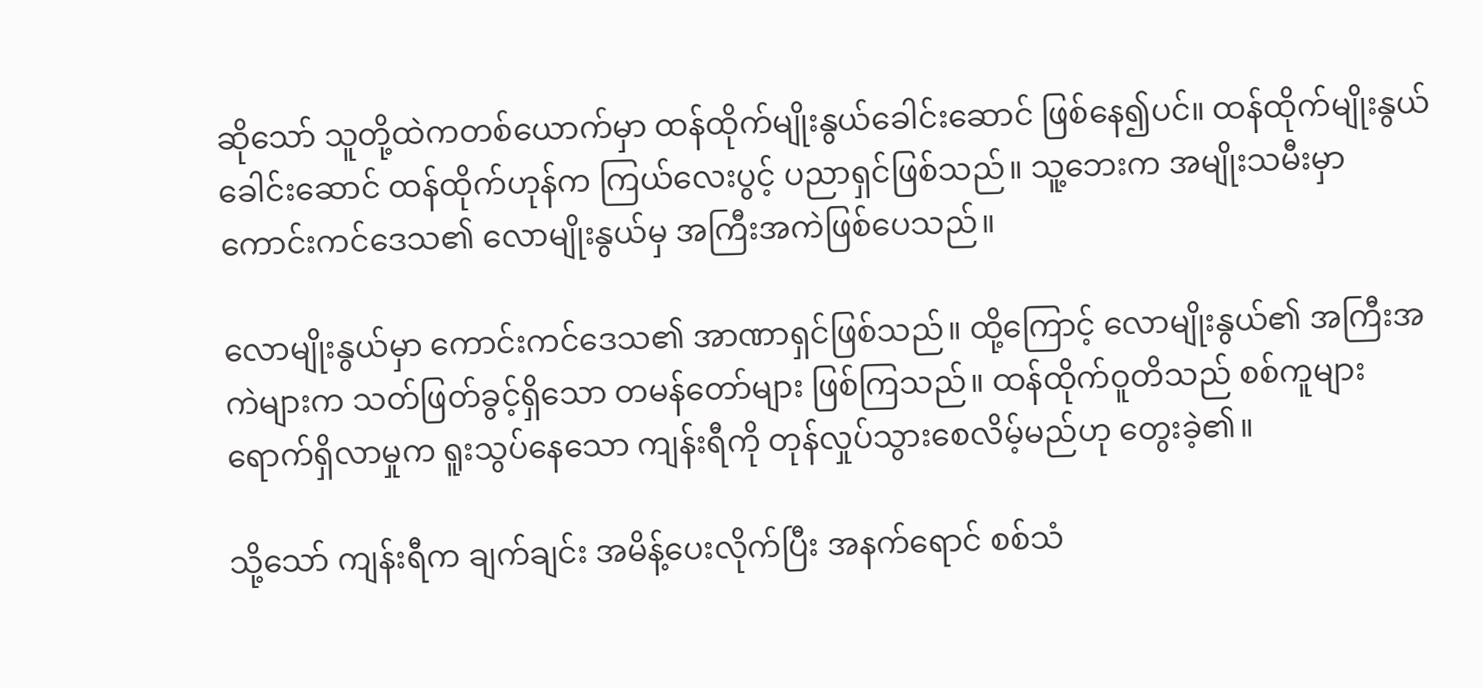ဆိုသော် သူတို့ထဲကတစ်ယောက်မှာ ထန်ထိုက်မျိုးနွယ်‌ခေါင်းဆောင် ဖြစ်နေ၍ပင်။ ထန်ထိုက်မျိုးနွယ်ခေါင်းဆောင် ထန်ထိုက်ဟုန်က ကြယ်လေးပွင့် ပညာရှင်ဖြစ်သည်။ သူ့ဘေးက အမျိုးသမီးမှာ ကောင်းကင်ဒေသ၏ လောမျိုးနွယ်မှ အကြီးအကဲဖြစ်ပေသည်။

လောမျိုးနွယ်မှာ ကောင်းကင်ဒေသ၏ အာဏာရှင်ဖြစ်သည်။ ထို့ကြောင့် လောမျိုးနွယ်၏ အကြီးအကဲများက သတ်ဖြတ်ခွင့်ရှိသော တမန်တော်များ ဖြစ်ကြသည်။ ထန်ထိုက်ဝူတိသည် စစ်ကူများ ရောက်ရှိလာမှုက ရူးသွပ်နေသော ကျန်းရီကို တုန်လှုပ်သွားစေလိမ့်မည်ဟု တွေးခဲ့၏။

သို့သော် ကျန်းရီက ချက်ချင်း အမိန့်ပေးလိုက်ပြီး အနက်ရောင် စစ်သံ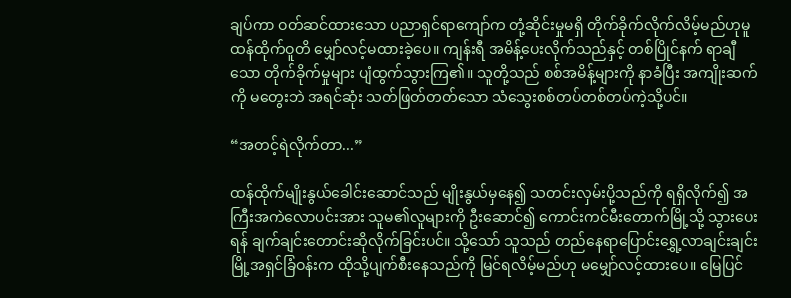ချပ်ကာ ဝတ်ဆင်ထားသော ပညာရှင်ရာကျော်က တုံ့ဆိုင်းမှုမရှိ တိုက်ခိုက်လိုက်လိမ့်မည်ဟုမူ ထန်ထိုက်ဝူတိ မျှော်လင့်မထားခဲ့ပေ။ ကျန်းရီ အမိန့်ပေးလိုက်သည်နှင့် တစ်ပြိုင်နက် ရာချီသော တိုက်ခိုက်မှုများ ပျံထွက်သွားကြ၏။ သူတို့သည် စစ်အမိန့်များကို နာခံပြီး အကျိုးဆက်ကို မတွေးဘဲ အရင်ဆုံး သတ်ဖြတ်တတ်သော သံသွေးစစ်တပ်တစ်တပ်ကဲ့သို့ပင်။

“အတင့်ရဲလိုက်တာ...”

ထန်ထိုက်မျိုးနွယ်ခေါင်းဆောင်သည် မျိုးနွယ်မှနေ၍ သတင်းလှမ်းပို့သည်ကို ရရှိလိုက်၍ အကြီးအကဲလောပင်းအား သူမ၏လူများကို ဦးဆောင်၍ ကောင်းကင်မီးတောက်မြို့သို့ သွားပေးရန် ချက်ချင်းတောင်းဆိုလိုက်ခြင်းပင်။ သို့သော် သူသည် တည်နေရာပြောင်းရွှေ့လာချင်းချင်း မြို့အရှင်ခြံဝန်းက ထိုသို့ပျက်စီးနေသည်ကို မြင်ရလိမ့်မည်ဟု မမျှော်လင့်ထားပေ။ မြေပြင်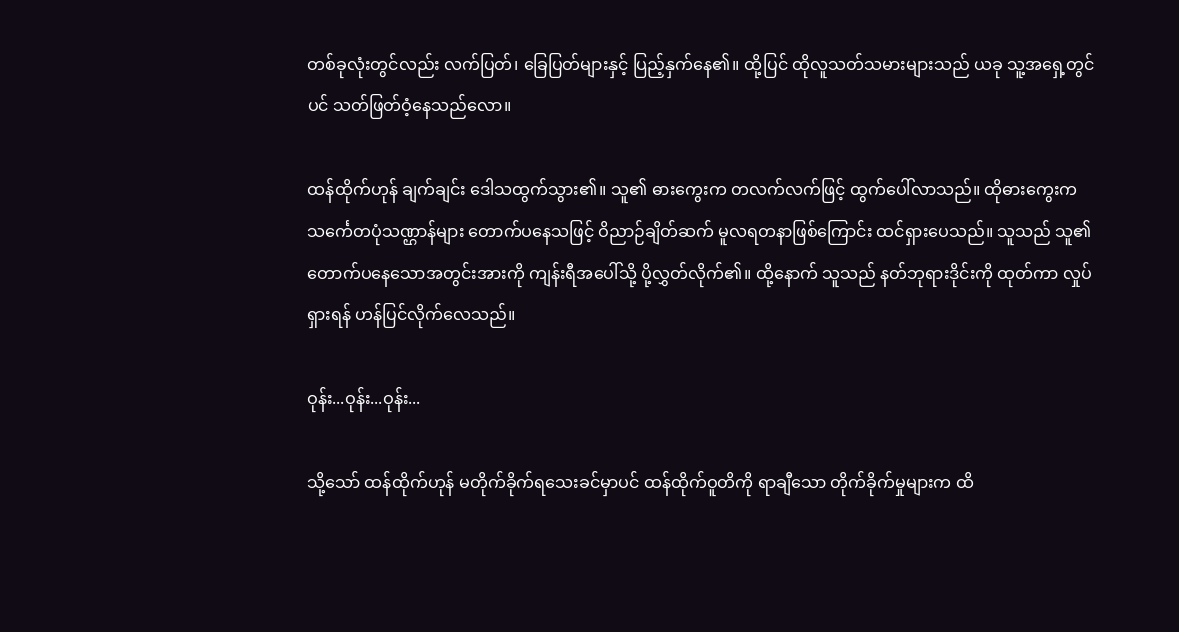တစ်ခုလုံးတွင်လည်း လက်ပြတ်၊ ခြေပြတ်များနှင့် ပြည့်နှက်နေ၏။ ထို့ပြင် ထိုလူသတ်သမားများသည် ယခု သူ့အရှေ့တွင်ပင် သတ်ဖြတ်ဝံ့နေသည်လော။

ထန်ထိုက်ဟုန် ချက်ချင်း ဒေါသထွက်သွား၏။ သူ၏ ဓားကွေးက တလက်လက်ဖြင့် ထွက်ပေါ်လာသည်။ ထိုဓားကွေးက သင်္ကေတပုံသဏ္ဌာန်များ တောက်ပနေသဖြင့် ဝိညာဉ်ချိတ်ဆက် မူလရတနာဖြစ်ကြောင်း ထင်ရှားပေသည်။ သူသည် သူ၏တောက်ပနေသောအတွင်းအားကို ကျန်းရီအပေါ်သို့ ပို့လွှတ်လိုက်၏။ ထို့နောက် သူသည် နတ်ဘုရားဒိုင်းကို ထုတ်ကာ လှုပ်ရှားရန် ဟန်ပြင်လိုက်လေသည်။

ဝုန်း...ဝုန်း...ဝုန်း...

သို့သော် ထန်ထိုက်ဟုန် မတိုက်ခိုက်ရသေးခင်မှာပင် ထန်ထိုက်ဝူတိကို ရာချီသော တိုက်ခိုက်မှုများက ထိ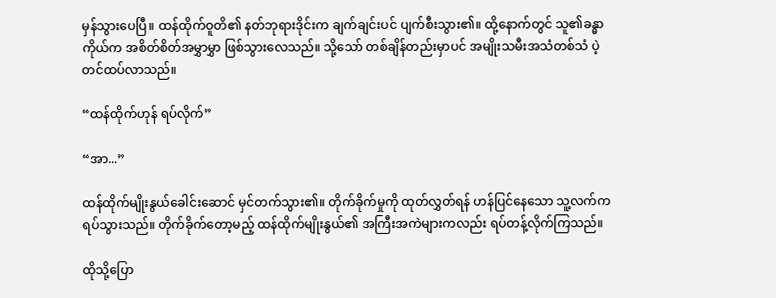မှန်သွားပေပြီ။ ထန်ထိုက်ဝူတိ၏ နတ်ဘုရားဒိုင်းက ချက်ချင်းပင် ပျက်စီးသွား၏။ ထို့နောက်တွင် သူ၏ခန္ဓာကိုယ်က အစိတ်စိတ်အမွှာမွှာ ဖြစ်သွားလေသည်။ သို့သော် တစ်ချိန်တည်းမှာပင် အမျိုးသမီးအသံတစ်သံ ပဲ့တင်ထပ်လာသည်။

“ထန်ထိုက်ဟုန် ရပ်လိုက်”

“အာ...”

ထန်ထိုက်မျိုးနွယ်‌ခေါင်းဆောင် မှင်တက်သွား၏။ တိုက်ခိုက်မှုကို ထုတ်လွှတ်ရန် ဟန်ပြင်နေသော သူ့လက်က ရပ်သွားသည်။ တိုက်ခိုက်တော့မည့် ထန်ထိုက်မျိုးနွယ်၏ အကြီးအကဲများကလည်း ရပ်တန့်လိုက်ကြသည်။

ထိုသို့ပြော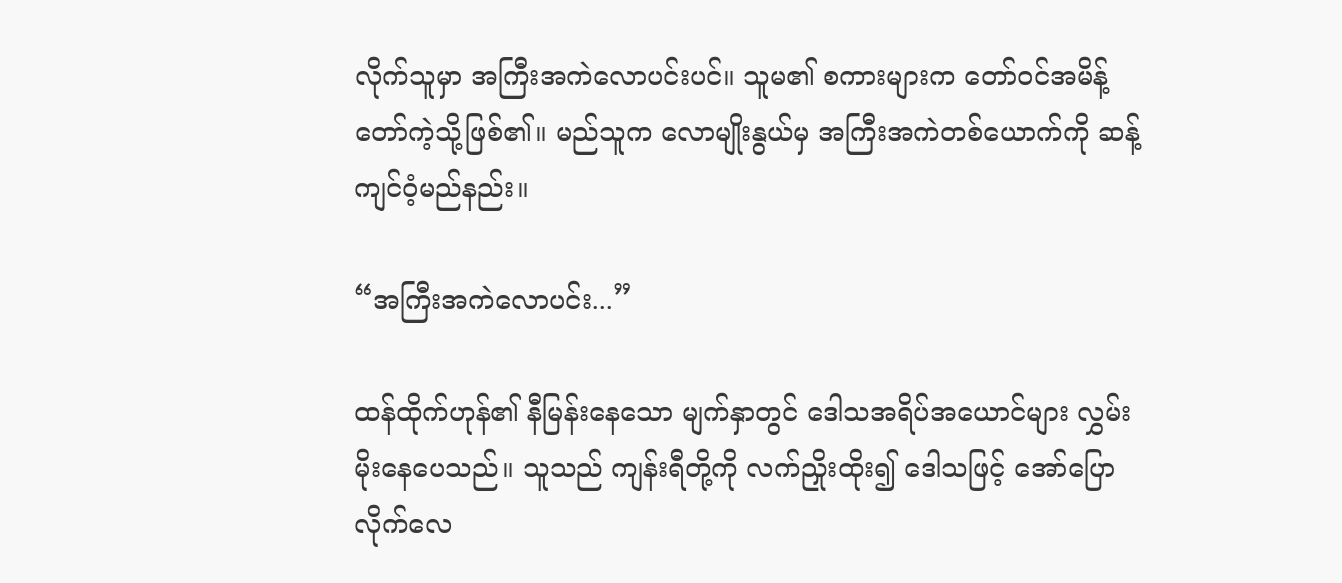လိုက်သူမှာ အကြီးအကဲလောပင်းပင်။ သူမ၏ စကားများက တော်ဝင်အမိန့်တော်ကဲ့သို့ဖြစ်၏။ မည်သူက လောမျိုးနွယ်မှ အကြီးအကဲတစ်ယောက်ကို ဆန့်ကျင်ဝံ့မည်နည်း။

“အကြီးအကဲလောပင်း...”

ထန်ထိုက်ဟုန်၏ နီမြန်းနေသော မျက်နှာတွင် ‌ဒေါသအရိပ်အယောင်များ လွှမ်းမိုးနေပေသည်။ သူသည် ကျန်းရီတို့ကို လက်ညှိုးထိုး၍ ဒေါသဖြင့် အော်ပြောလိုက်လေ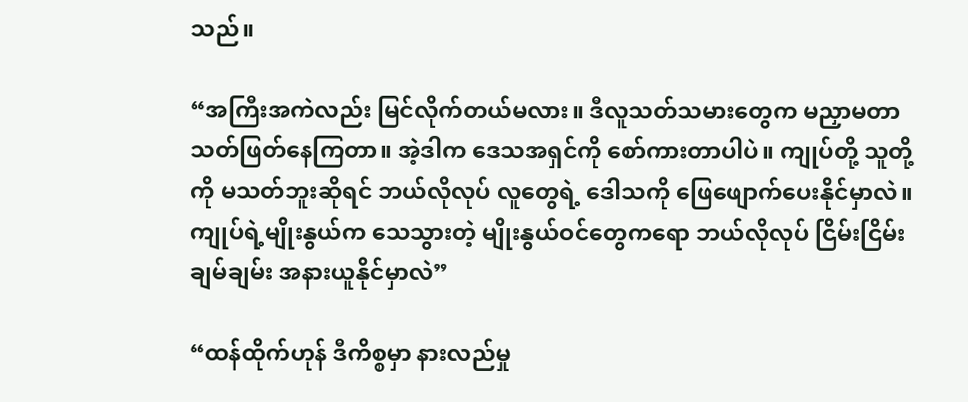သည်။

“အကြီးအကဲလည်း မြင်လိုက်တယ်မလား။ ဒီလူသတ်သမားတွေက မညှာမတာ သတ်ဖြတ်နေကြတာ။ အဲ့ဒါက ဒေသအရှင်ကို စော်ကားတာပါပဲ။ ကျုပ်တို့ သူတို့ကို မသတ်ဘူးဆိုရင် ဘယ်လိုလုပ် လူတွေရဲ့ ဒေါသကို ဖြေဖျောက်ပေးနိုင်မှာလဲ။ ကျုပ်ရဲ့မျိုးနွယ်က သေသွားတဲ့ မျိုးနွယ်ဝင်တွေကရော ဘယ်လိုလုပ် ငြိမ်းငြိမ်းချမ်ချမ်း အနားယူနိုင်မှာလဲ”

“ထန်ထိုက်ဟုန် ဒီကိစ္စမှာ နားလည်မှု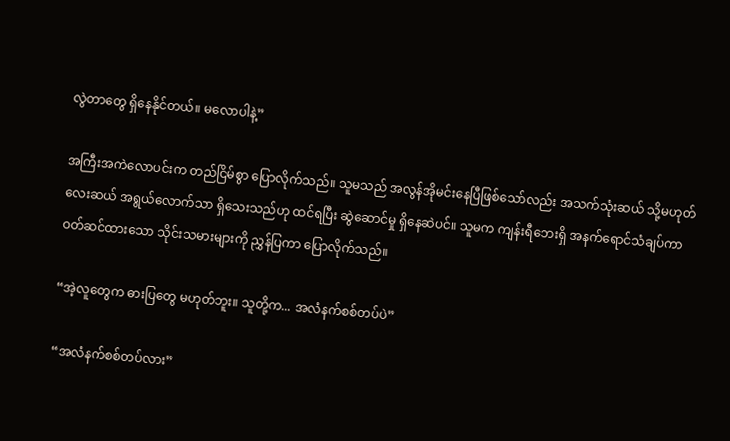လွဲတာတွေ ရှိနေနိုင်တယ်။ မလောပါနဲ့”

အကြီးအကဲလောပင်းက တည်ငြိမ်စွာ ပြောလိုက်သည်။ သူမသည် အလွန်အိုမင်းနေပြီဖြစ်သော်လည်း အသက်သုံးဆယ် သို့မဟုတ် လေးဆယ် အရွယ်လောက်သာ ရှိသေးသည်ဟု ထင်ရပြီး ဆွဲဆောင်မှု ရှိနေဆဲပင်။ သူမက ကျန်းရီဘေးရှိ အနက်ရောင်သံချပ်ကာ ဝတ်ဆင်ထားသော သိုင်းသမားများကို ညွှန်ပြကာ ပြောလိုက်သည်။

“အဲ့လူတွေက ဓားပြတွေ မဟုတ်ဘူး။ သူတို့က... အလံနက်စစ်တပ်ပဲ”

“အလံနက်စစ်တပ်လား”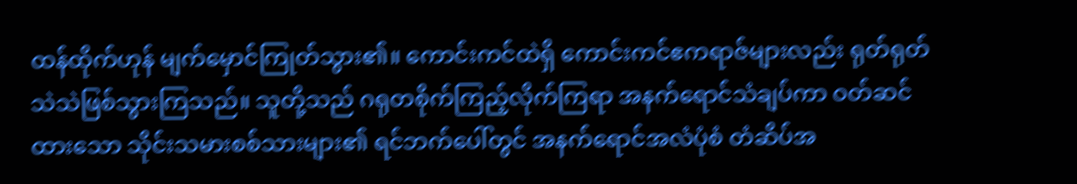ထန်ထိုက်ဟုန် မျက်မှောင်ကြုတ်သွား၏။ ကောင်းကင်ထဲရှိ ကောင်းကင်ဧကရာဇ်များလည်း ရုတ်ရုတ်သဲသဲဖြစ်သွားကြသည်။ သူတို့သည် ဂရုတစိုက်ကြည့်လိုက်ကြရာ အနက်ရောင်သံချပ်ကာ ဝတ်ဆင်ထားသော သိုင်းသမားစစ်သားများ၏ ရင်ဘက်ပေါ်တွင် အနက်ရောင်အလံပုံစံ တံဆိပ်အ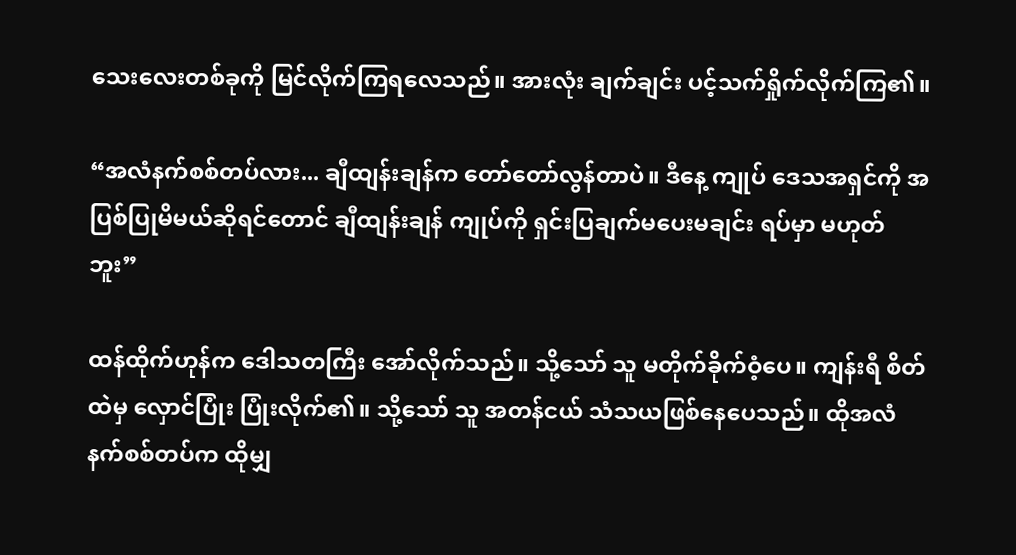သေးလေးတစ်ခုကို မြင်လိုက်ကြရလေသည်။ အားလုံး ချက်ချင်း ပင့်သက်ရှိုက်လိုက်ကြ၏။

“အလံနက်စစ်တပ်လား... ချီထျန်းချန်က တော်တော်လွန်တာပဲ။ ဒီနေ့ ကျုပ် ဒေသအရှင်ကို အပြစ်ပြုမိမယ်ဆိုရင်တောင် ချီထျန်းချန် ကျုပ်ကို ရှင်းပြချက်မပေးမချင်း ရပ်မှာ မဟုတ်ဘူး”

ထန်ထိုက်ဟုန်က ဒေါသတကြီး အော်လိုက်သည်။ သို့သော် သူ မတိုက်ခိုက်ဝံ့ပေ။ ကျန်းရီ စိတ်ထဲမှ လှောင်ပြုံး ပြုံးလိုက်၏။ သို့သော် သူ အတန်ငယ် သံသယဖြစ်နေပေသည်။ ထိုအလံနက်စစ်တပ်က ထိုမျှ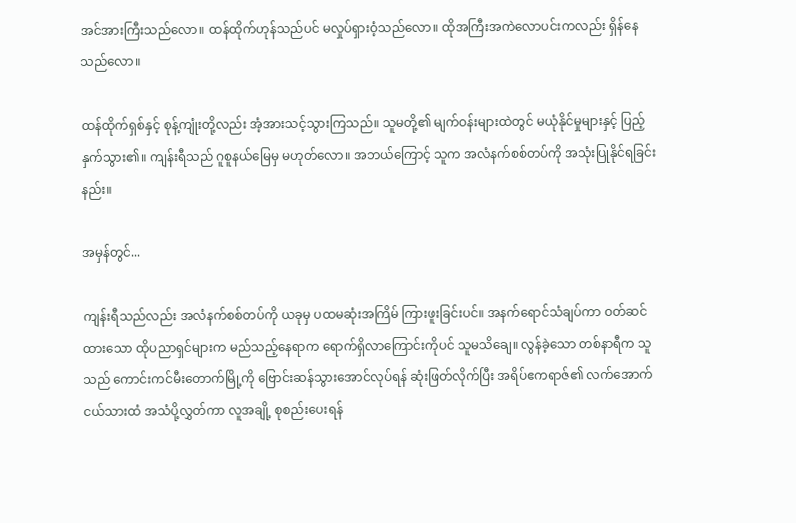အင်အားကြီးသည်လော။ ထန်ထိုက်ဟုန်သည်ပင် မလှုပ်ရှားဝံ့သည်လော။ ထိုအကြီးအကဲလောပင်းကလည်း ရှိန်နေသည်လော။

ထန်ထိုက်ရှစ်နှင့် စုန့်ကျုံးတို့လည်း အံ့အားသင့်သွားကြသည်။ သူမတို့၏ မျက်ဝန်းများထဲတွင် မယုံနိုင်မှုများနှင့် ပြည့်နှက်သွား၏။ ကျန်းရီသည် ဂူစူနယ်မြေမှ မဟုတ်လော။ အဘယ်ကြောင့် သူက အလံနက်စစ်တပ်ကို အသုံးပြုနိုင်ရခြင်းနည်း။

အမှန်တွင်...

ကျန်းရီသည်လည်း အလံနက်စစ်တပ်ကို ယခုမှ ပထမဆုံးအကြိမ် ကြားဖူးခြင်းပင်။ အနက်ရောင်သံချပ်ကာ ဝတ်ဆင်ထားသော ထိုပညာရှင်များက မည်သည့်နေရာက ရောက်ရှိလာကြောင်းကိုပင် သူမသိချေ။ လွန်ခဲ့သော တစ်နာရီက သူသည် ကောင်းကင်မီးတောက်မြို့ကို ဗြောင်းဆန်သွားအောင်လုပ်ရန် ဆုံးဖြတ်လိုက်ပြီး အရိပ်ဧကရာဇ်၏ လက်အောက်ငယ်သားထံ အသံပို့လွှတ်ကာ လူအချို့ စုစည်းပေးရန်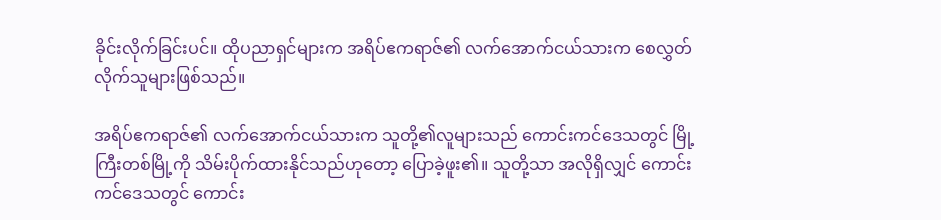ခိုင်းလိုက်ခြင်းပင်။ ထိုပညာရှင်များက အရိပ်ဧကရာဇ်၏ လက်အောက်ငယ်သားက စေလွှတ်လိုက်သူများဖြစ်သည်။

အရိပ်ဧကရာဇ်၏ လက်အောက်ငယ်သားက သူတို့၏လူများသည် ကောင်းကင်ဒေသတွင် မြို့ကြီးတစ်မြို့ကို သိမ်းပိုက်ထားနိုင်သည်ဟုတော့ ပြောခဲ့ဖူး၏။ သူတို့သာ အလိုရှိလျှင် ကောင်းကင်ဒေသတွင် ကောင်း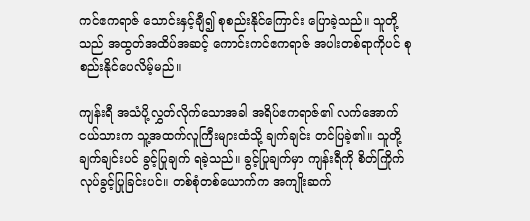ကင်ဧကရာဇ် သောင်းနှင့်ချီ၍ စုစည်းနိုင်ကြောင်း ပြောခဲ့သည်။ သူတို့သည် အထွတ်အထိပ်အဆင့် ကောင်းကင်ဧကရာဇ် အပါးတစ်ရာကိုပင် စုစည်းနိုင်ပေလိမ့်မည်။

ကျန်းရီ အသံပို့လွှတ်လိုက်သောအခါ အရိပ်ဧကရာဇ်၏ လက်အောက်ငယ်သားက သူ့အထက်လူကြီးများထံသို့ ချက်ချင်း တင်ပြခဲ့၏။ သူတို့ ချက်ချင်းပင် ခွင့်ပြုချက် ရခဲ့သည်။ ခွင့်ပြုချက်မှာ ကျန်းရီကို စိတ်ကြိုက်လုပ်ခွင့်ပြုခြင်းပင်။ တစ်စုံတစ်ယောက်က အကျိုးဆက်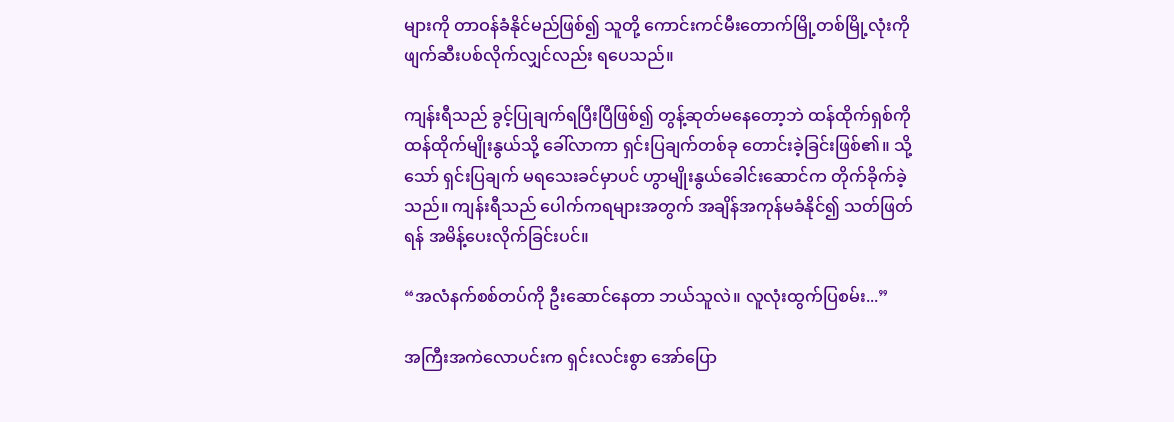များကို တာဝန်ခံနိုင်မည်ဖြစ်၍ သူတို့ ကောင်းကင်မီးတောက်မြို့တစ်မြို့လုံးကို ဖျက်ဆီးပစ်လိုက်လျှင်လည်း ရပေသည်။

ကျန်းရီသည် ခွင့်ပြုချက်ရပြီးပြီဖြစ်၍ တွန့်ဆုတ်မနေတော့ဘဲ ထန်ထိုက်ရှစ်ကို ထန်ထိုက်မျိုးနွယ်သို့ ခေါ်လာကာ ရှင်းပြချက်တစ်ခု တောင်းခဲ့ခြင်းဖြစ်၏။ သို့သော် ရှင်းပြချက် မရသေးခင်မှာပင် ဟွာမျိုးနွယ်ခေါင်းဆောင်က တိုက်ခိုက်ခဲ့သည်။ ကျန်းရီသည် ပေါက်ကရများအတွက် အချိန်အကုန်မခံနိုင်၍ သတ်ဖြတ်ရန် အမိန့်ပေးလိုက်ခြင်းပင်။

“အလံနက်စစ်တပ်ကို ဦးဆောင်နေတာ ဘယ်သူလဲ။ လူလုံးထွက်ပြစမ်း...”

အကြီးအကဲလောပင်းက ရှင်းလင်းစွာ အော်ပြော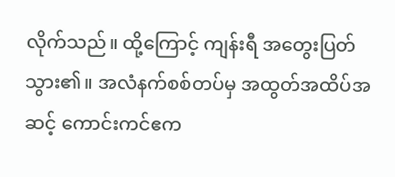လိုက်သည်။ ထို့ကြောင့် ကျန်းရီ အတွေးပြတ်သွား၏။ အလံနက်စစ်တပ်မှ အထွတ်အထိပ်အဆင့် ကောင်းကင်ဧက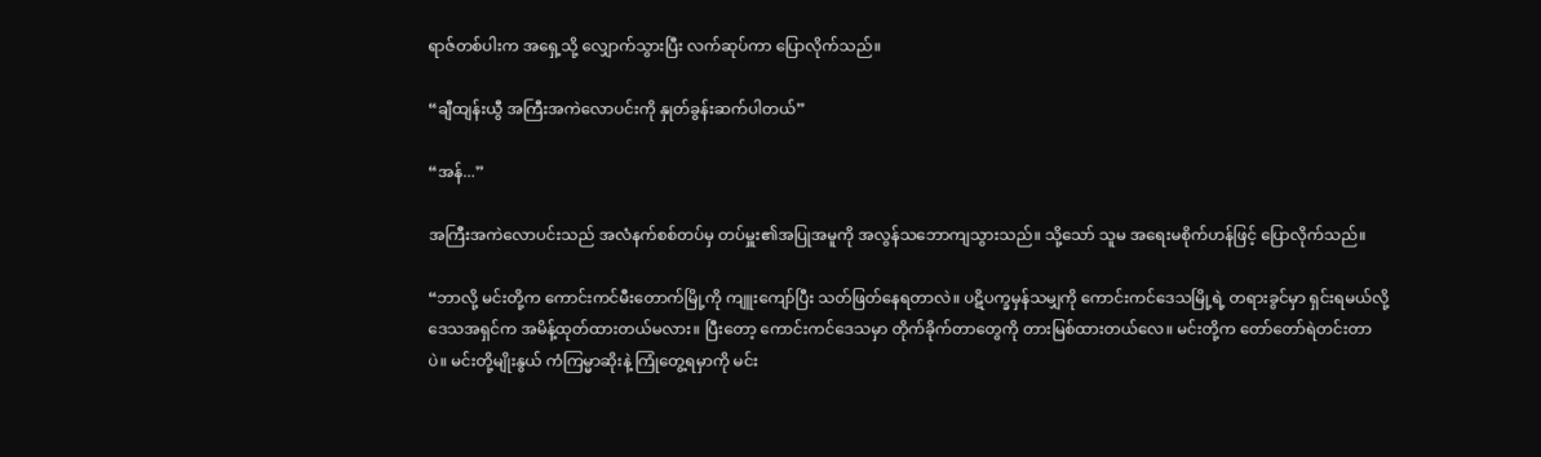ရာဇ်တစ်ပါးက အရှေ့သို့ လျှောက်သွားပြီး လက်ဆုပ်ကာ ပြောလိုက်သည်။

“ချီထျန်းယွီ အကြီးအကဲလောပင်းကို နှုတ်ခွန်းဆက်ပါတယ်”

“အန်...”

အကြီးအကဲလောပင်းသည် အလံနက်စစ်တပ်မှ တပ်မှူး၏အပြုအမူကို အလွန်သဘောကျသွားသည်။ သို့သော် သူမ အရေးမစိုက်ဟန်ဖြင့် ပြောလိုက်သည်။

“ဘာလို့ မင်းတို့က ကောင်းကင်မီးတောက်မြို့ကို ကျူးကျော်ပြီး သတ်ဖြတ်နေရတာလဲ။ ပဋိပက္ခမှန်သမျှကို ကောင်းကင်ဒေသမြို့ရဲ့ တရားခွင်မှာ ရှင်းရမယ်လို့ ဒေသအရှင်က အမိန့်ထုတ်ထားတယ်မလား။ ပြီးတော့ ကောင်းကင်ဒေသမှာ တိုက်ခိုက်တာတွေကို တားမြစ်ထားတယ်လေ။ မင်းတို့က တော်တော်ရဲတင်းတာပဲ။ မင်းတို့မျိုးနွယ် ကံကြမ္မာဆိုးနဲ့ ကြုံတွေ့ရမှာကို မင်း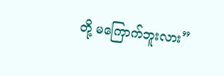တို့ မကြောက်ဘူးလား”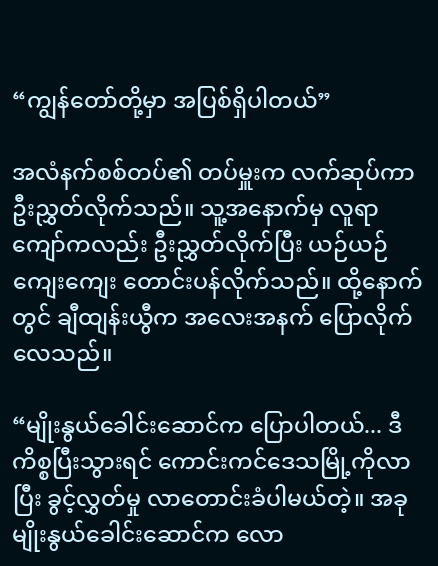“ကျွန်တော်တို့မှာ အပြစ်ရှိပါတယ်”

အလံနက်စစ်တပ်၏ တပ်မှူးက လက်ဆုပ်ကာ ဦးညွှတ်လိုက်သည်။ သူ့အနောက်မှ လူရာကျော်ကလည်း ဦးညွှတ်လိုက်ပြီး ယဉ်ယဉ်ကျေးကျေး တောင်းပန်လိုက်သည်။ ထို့နောက်တွင် ချီထျန်းယွီက အလေးအနက် ပြောလိုက်လေသည်။

“မျိုးနွယ်ခေါင်းဆောင်က ပြောပါတယ်... ဒီကိစ္စပြီးသွားရင် ကောင်းကင်ဒေသမြို့ကိုလာပြီး ခွင့်လွှတ်မှု လာတောင်းခံပါမယ်တဲ့။ အခု မျိုးနွယ်ခေါင်းဆောင်က လော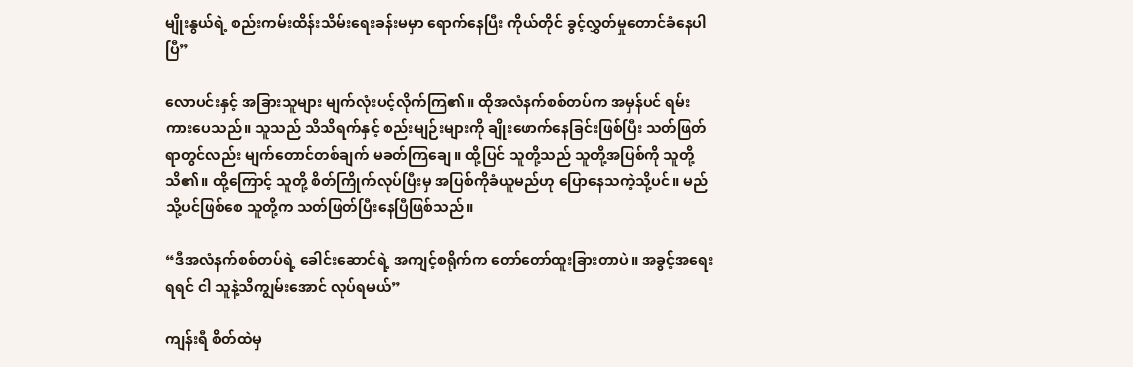မျိုးနွယ်ရဲ့ စည်းကမ်းထိန်းသိမ်းရေးခန်းမမှာ ရောက်နေပြီး ကိုယ်တိုင် ခွင့်လွှတ်မှုတောင်ခံနေပါပြီ”

လောပင်းနှင့် အခြားသူများ မျက်လုံးပင့်လိုက်ကြ၏။ ထိုအလံနက်စစ်တပ်က အမှန်ပင် ရမ်းကားပေသည်။ သူသည် သိသိရက်နှင့် စည်းမျဉ်းများကို ချိုးဖောက်နေခြင်းဖြစ်ပြီး သတ်ဖြတ်ရာတွင်လည်း မျက်တောင်တစ်ချက် မခတ်ကြချေ။ ထို့ပြင် သူတို့သည် သူတို့အပြစ်ကို သူတို့သိ၏။ ထို့ကြောင့် သူတို့ စိတ်ကြိုက်လုပ်ပြီးမှ အပြစ်ကိုခံယူမည်ဟု ပြောနေသကဲ့သို့ပင်။ မည်သို့ပင်ဖြစ်စေ သူတို့က သတ်ဖြတ်ပြီးနေပြီဖြစ်သည်။

“ဒီအလံနက်စစ်တပ်ရဲ့ ခေါင်းဆောင်ရဲ့ အကျင့်စရိုက်က တော်တော်ထူးခြားတာပဲ။ အခွင့်အရေးရရင် ငါ သူနဲ့သိကျွမ်းအောင် လုပ်ရမယ်”

ကျန်းရီ စိတ်ထဲမှ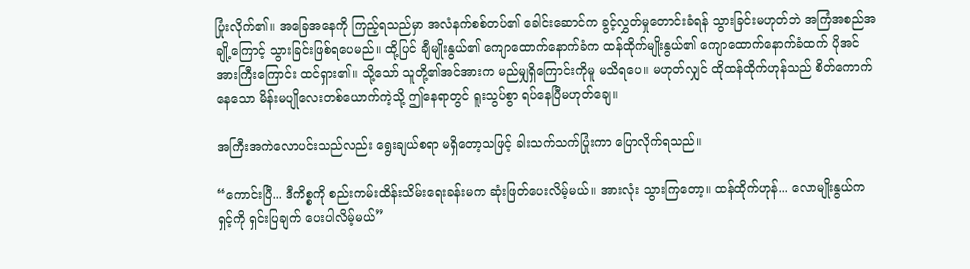ပြုံးလိုက်၏။ အခြေအနေကို ကြည့်ရသည်မှာ အလံနက်စစ်တပ်၏ ခေါင်းဆောင်က ခွင့်လွှတ်မှုတောင်းခံရန် သွားခြင်းမဟုတ်ဘဲ အကြံအစည်အချို့ကြောင့် သွားခြင်းဖြစ်ရပေမည်။ ထို့ပြင် ချီမျိုးနွယ်၏ ကျောထောက်နောက်ခံက ထန်ထိုက်မျိုးနွယ်၏ ကျောထောက်နောက်ခံထက် ပိုအင်အားကြီးကြောင်း ထင်ရှား၏။ သို့သော် သူတို့၏အင်အားက မည်မျှရှိကြောင်းကိုမူ မသိရပေ။ မဟုတ်လျှင် ထိုထန်ထိုက်ဟုန်သည် စိတ်ကောက်နေသော မိန်းမပျိုလေးတစ်ယောက်ကဲ့သို့ ဤနေရာတွင် ရူးသွပ်စွာ ရပ်နေပြီမဟုတ်ချေ။

အကြီးအကဲလောပင်းသည်လည်း ရွေးချယ်စရာ မရှိတော့သဖြင့် ခါးသက်သက်ပြုံးကာ ပြောလိုက်ရသည်။

“ကောင်းပြီ... ဒီကိစ္စကို စည်းကမ်းထိန်းသိမ်းရေးခန်းမက ဆုံးဖြတ်ပေးလိမ့်မယ်။ အားလုံး သွားကြတော့။ ထန်ထိုက်ဟုန်... လောမျိုးနွယ်က ရှင့်ကို ရှင်းပြချက် ပေးပါလိမ့်မယ်”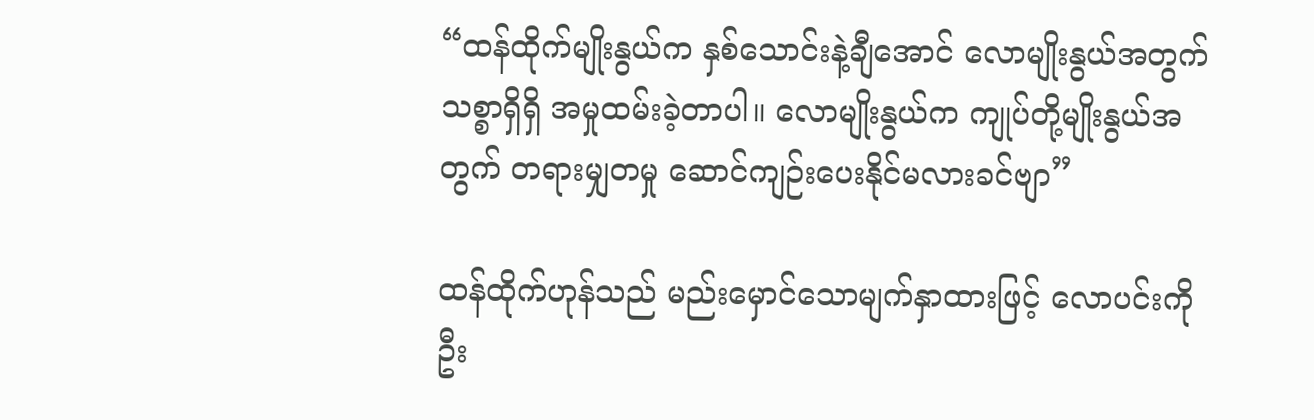“ထန်ထိုက်မျိုးနွယ်က နှစ်သောင်းနဲ့ချီအောင် လောမျိုးနွယ်အတွက် သစ္စာရှိရှိ အမှုထမ်းခဲ့တာပါ။ လောမျိုးနွယ်က ကျုပ်တို့မျိုးနွယ်အတွက် တရားမျှတမှု ဆောင်ကျဉ်းပေးနိုင်မလားခင်ဗျာ”

ထန်ထိုက်ဟုန်သည် မည်းမှောင်သောမျက်နှာထားဖြင့် လောပင်းကို ဦး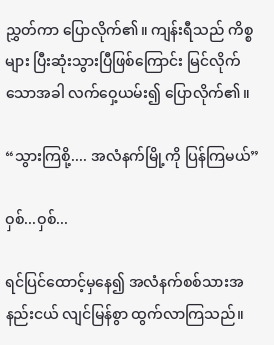ညွှတ်ကာ ပြောလိုက်၏။ ကျန်းရီသည် ကိစ္စများ ပြီးဆုံးသွားပြီဖြစ်ကြောင်း မြင်လိုက်သောအခါ လက်ဝှေ့ယမ်း၍ ပြောလိုက်၏။

“သွားကြစို့.... အလံနက်မြို့ကို ပြန်ကြမယ်”

ဝှစ်...ဝှစ်...

ရင်ပြင်ထောင့်မှနေ၍ အလံနက်စစ်သားအနည်းငယ် လျင်မြန်စွာ ထွက်လာကြသည်။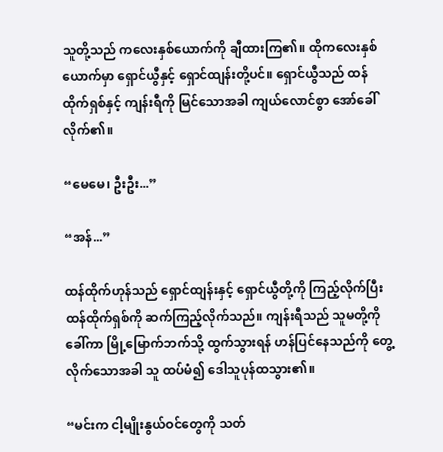သူတို့သည် ကလေးနှစ်ယောက်ကို ချီထားကြ၏။ ထိုကလေးနှစ်ယောက်မှာ ရှောင်ယွီနှင့် ရှောင်ထျန်းတို့ပင်။ ရှောင်ယွီသည် ထန်ထိုက်ရှစ်နှင့် ကျန်းရီကို မြင်သောအခါ ကျယ်လောင်စွာ အော်ခေါ်လိုက်၏။

“မေမေ၊ ဦးဦး...”

“အန်...”

ထန်ထိုက်ဟုန်သည် ရှောင်ထျန်းနှင့် ရှောင်ယွီတို့ကို ကြည့်လိုက်ပြီး ထန်ထိုက်ရှစ်ကို ဆက်ကြည့်လိုက်သည်။ ကျန်းရီသည် သူမတို့ကို ခေါ်ကာ မြို့မြောက်ဘက်သို့ ထွက်သွားရန် ဟန်ပြင်နေသည်ကို တွေ့လိုက်သောအခါ သူ ထပ်မံ၍ ဒေါသူပုန်ထသွား၏။

“မင်းက ငါ့မျိုးနွယ်ဝင်တွေကို သတ်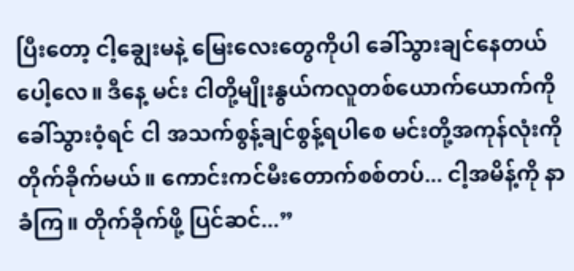ပြီးတော့ ငါ့ချွေးမနဲ့ မြေးလေးတွေကိုပါ ခေါ်သွားချင်နေတယ်ပေါ့လေ။ ဒီနေ့ မင်း ငါတို့မျိုးနွယ်ကလူတစ်ယောက်ယောက်ကို ခေါ်သွားဝံ့ရင် ငါ အသက်စွန့်ချင်စွန့်ရပါစေ မင်းတို့အကုန်လုံးကို တိုက်ခိုက်မယ်။ ကောင်းကင်မီးတောက်စစ်တပ်... ငါ့အမိန့်ကို နာခံကြ။ တိုက်ခိုက်ဖို့ ပြင်ဆင်...”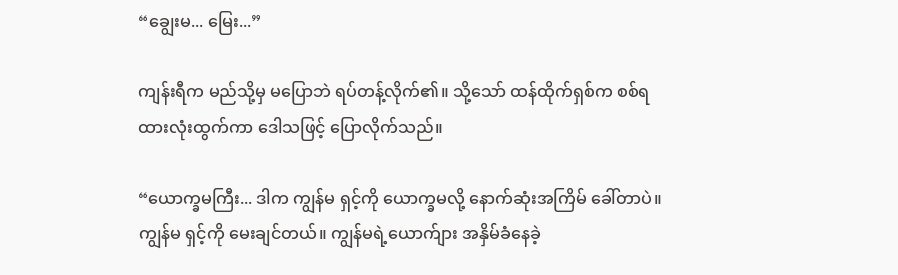“ချွေးမ... မြေး...”

ကျန်းရီက မည်သို့မှ မပြောဘဲ ရပ်တန့်လိုက်၏။ သို့သော် ထန်ထိုက်ရှစ်က စစ်ရထားလုံးထွက်ကာ ဒေါသဖြင့် ပြောလိုက်သည်။

“ယောက္ခမကြီး... ဒါက ကျွန်မ ရှင့်ကို ယောက္ခမလို့ နောက်ဆုံးအကြိမ် ခေါ်တာပဲ။ ကျွန်မ ရှင့်ကို မေးချင်တယ်။ ကျွန်မရဲ့ယောက်ျား အနှိမ်ခံနေခဲ့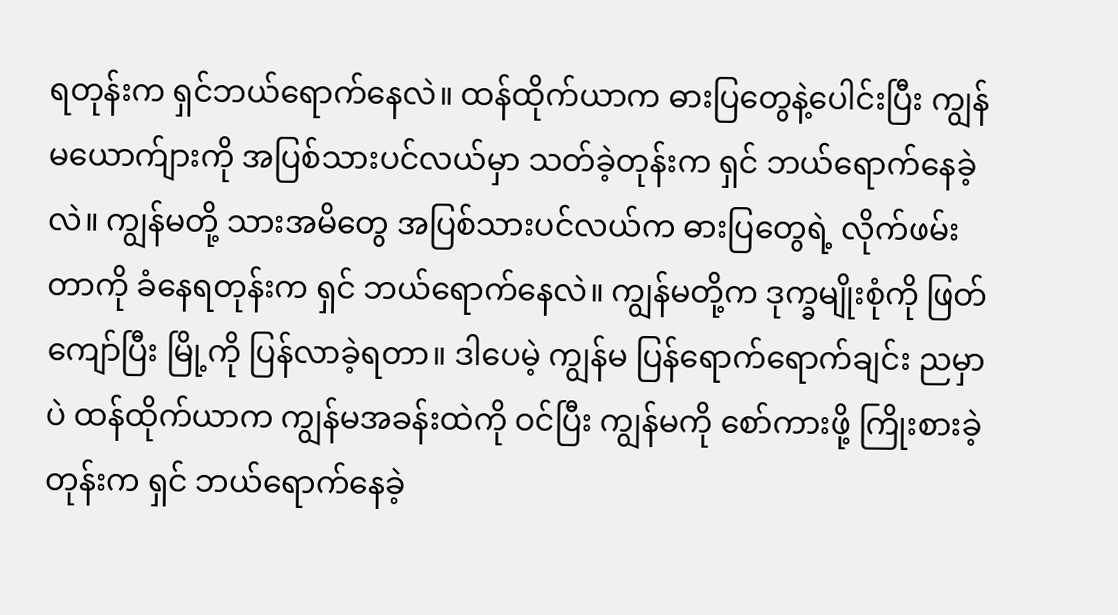ရတုန်းက ရှင်ဘယ်ရောက်နေလဲ။ ထန်ထိုက်ယာက ဓားပြတွေနဲ့ပေါင်းပြီး ကျွန်မယောက်ျားကို အပြစ်သားပင်လယ်မှာ သတ်ခဲ့တုန်းက ရှင် ဘယ်ရောက်နေခဲ့လဲ။ ကျွန်မတို့ သားအမိတွေ အပြစ်သားပင်လယ်က ဓားပြတွေရဲ့ လိုက်ဖမ်းတာကို ခံနေရတုန်းက ရှင် ဘယ်ရောက်နေလဲ။ ကျွန်မတို့က ဒုက္ခမျိုးစုံကို ဖြတ်ကျော်ပြီး မြို့ကို ပြန်လာခဲ့ရတာ။ ဒါပေမဲ့ ကျွန်မ ပြန်ရောက်ရောက်ချင်း ညမှာပဲ ထန်ထိုက်ယာက ကျွန်မအခန်းထဲကို ဝင်ပြီး ကျွန်မကို စော်ကားဖို့ ကြိုးစားခဲ့တုန်းက ရှင် ဘယ်ရောက်နေခဲ့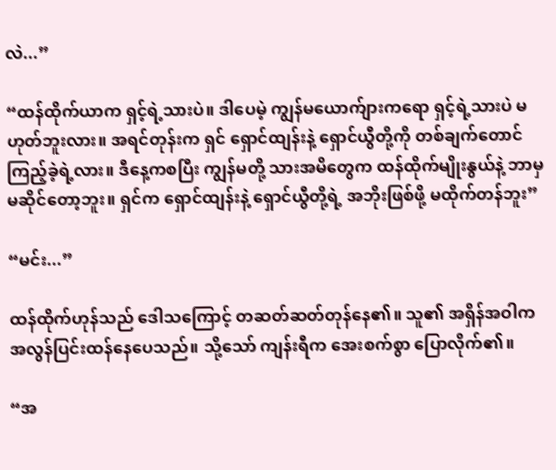လဲ...”

“ထန်ထိုက်ယာက ရှင့်ရဲ့သားပဲ။ ဒါပေမဲ့ ကျွန်မယောက်ျားကရော ရှင့်ရဲ့သားပဲ မဟုတ်ဘူးလား။ အရင်တုန်းက ရှင် ရှောင်ထျန်းနဲ့ ရှောင်ယွီတို့ကို တစ်ချက်တောင် ကြည့်ခဲ့ရဲ့လား။ ဒီနေ့ကစပြီး ကျွန်မတို့ သားအမိတွေက ထန်ထိုက်မျိုးနွယ်နဲ့ ဘာမှမဆိုင်တော့ဘူး။ ရှင်က ရှောင်ထျန်းနဲ့ ရှောင်ယွီတို့ရဲ့ အဘိုးဖြစ်ဖို့ မထိုက်တန်ဘူး”

“မင်း...”

ထန်ထိုက်ဟုန်သည် ဒေါသကြောင့် တဆတ်ဆတ်တုန်နေ၏။ သူ၏ အရှိန်အဝါက အလွန်ပြင်းထန်နေပေသည်။ သို့သော် ကျန်းရီက အေးစက်စွာ ပြောလိုက်၏။

“အ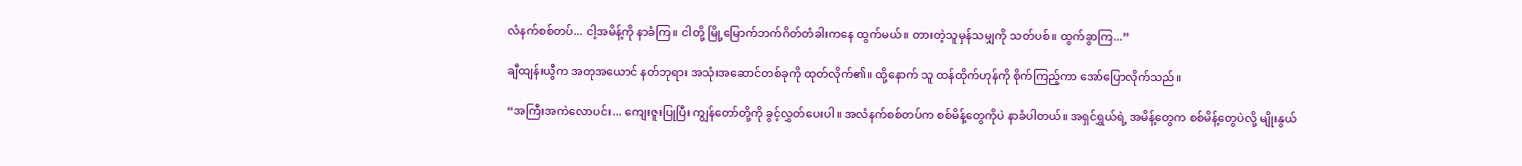လံနက်စစ်တပ်... ငါ့အမိန့်ကို နာခံကြ။ ငါတို့ မြို့မြောက်ဘက်ဂိတ်တံခါးကနေ ထွက်မယ်။ တားတဲ့သူမှန်သမျှကို သတ်ပစ်။ ထွက်ခွာကြ...”

ချီထျန်းယွီက အတုအယောင် နတ်ဘုရား အသုံးအဆောင်တစ်ခုကို ထုတ်လိုက်၏။ ထို့နောက် သူ ထန်ထိုက်ဟုန်ကို စိုက်ကြည့်ကာ အော်ပြောလိုက်သည်။

“အကြီးအကဲလောပင်း... ကျေးဇူးပြုပြီး ကျွန်တော်တို့ကို ခွင့်လွှတ်ပေးပါ။ အလံနက်စစ်တပ်က စစ်မိန့်တွေကိုပဲ နာခံပါတယ်။ အရှင်ရွှယ်ရဲ့ အမိန့်တွေက စစ်မိန့်တွေပဲလို့ မျိုးနွယ်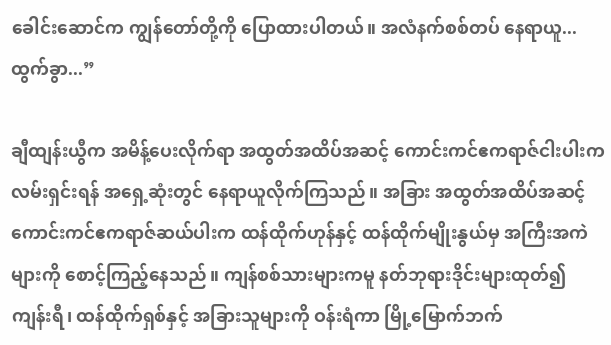ခေါင်းဆောင်က ကျွန်တော်တို့ကို ပြောထားပါတယ်။ အလံနက်စစ်တပ် နေရာယူ... ထွက်ခွာ...”

ချီထျန်းယွီက အမိန့်ပေးလိုက်ရာ အထွတ်အထိပ်အဆင့် ကောင်းကင်ဧကရာဇ်ငါးပါးက လမ်းရှင်းရန် အရှေ့ဆုံးတွင် နေရာယူလိုက်ကြသည်။ အခြား အထွတ်အထိပ်အဆင့် ကောင်းကင်ဧကရာဇ်ဆယ်ပါးက ထန်ထိုက်ဟုန်နှင့် ထန်ထိုက်မျိုးနွယ်မှ အကြီးအကဲများကို စောင့်ကြည့်နေသည်။ ကျန်စစ်သားများကမူ နတ်ဘုရားဒိုင်းများထုတ်၍ ကျန်းရီ၊ ထန်ထိုက်ရှစ်နှင့် အခြားသူများကို ဝန်းရံကာ မြို့မြောက်ဘက်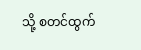သို့ စတင်ထွက်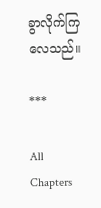ခွာလိုက်ကြလေသည်။

***

All Chapters